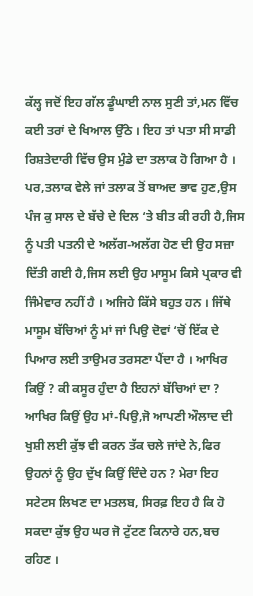ਕੱਲ੍ਹ ਜਦੋਂ ਇਹ ਗੱਲ ਡੂੰਘਾਈ ਨਾਲ ਸੁਣੀ ਤਾਂ,ਮਨ ਵਿੱਚ ਕਈ ਤਰਾਂ ਦੇ ਖਿਆਲ ਉੱਠੇ । ਇਹ ਤਾਂ ਪਤਾ ਸੀ ਸਾਡੀ ਰਿਸ਼ਤੇਦਾਰੀ ਵਿੱਚ ਉਸ ਮੁੰਡੇ ਦਾ ਤਲਾਕ ਹੋ ਗਿਆ ਹੈ । ਪਰ,ਤਲਾਕ ਵੇਲੇ ਜਾਂ ਤਲਾਕ ਤੋਂ ਬਾਅਦ ਭਾਵ ਹੁਣ,ਉਸ ਪੰਜ ਕੁ ਸਾਲ ਦੇ ਬੱਚੇ ਦੇ ਦਿਲ ‘ਤੇ ਬੀਤ ਕੀ ਰਹੀ ਹੈ,ਜਿਸ ਨੂੰ ਪਤੀ ਪਤਨੀ ਦੇ ਅਲੱਗ-ਅਲੱਗ ਹੋਣ ਦੀ ਉਹ ਸਜ਼ਾ ਦਿੱਤੀ ਗਈ ਹੈ,ਜਿਸ ਲਈ ਉਹ ਮਾਸੂਮ ਕਿਸੇ ਪ੍ਰਕਾਰ ਵੀ ਜਿੰਮੇਵਾਰ ਨਹੀਂ ਹੈ । ਅਜਿਹੇ ਕਿੱਸੇ ਬਹੁਤ ਹਨ । ਜਿੱਥੇ ਮਾਸੂਮ ਬੱਚਿਆਂ ਨੂੰ ਮਾਂ ਜਾਂ ਪਿਉ ਦੋਵਾਂ ‘ਚੋਂ ਇੱਕ ਦੇ ਪਿਆਰ ਲਈ ਤਾਉਮਰ ਤਰਸਣਾ ਪੈਂਦਾ ਹੈ । ਆਖਿਰ ਕਿਉਂ ? ਕੀ ਕਸੂਰ ਹੁੰਦਾ ਹੈ ਇਹਨਾਂ ਬੱਚਿਆਂ ਦਾ ? ਆਖਿਰ ਕਿਉਂ ਉਹ ਮਾਂ-ਪਿਉ,ਜੋ ਆਪਣੀ ਔਲਾਦ ਦੀ ਖੁਸ਼ੀ ਲਈ ਕੁੱਝ ਵੀ ਕਰਨ ਤੱਕ ਚਲੇ ਜਾਂਦੇ ਨੇ,ਫਿਰ ਉਹਨਾਂ ਨੂੰ ਉਹ ਦੁੱਖ ਕਿਉਂ ਦਿੰਦੇ ਹਨ ? ਮੇਰਾ ਇਹ ਸਟੇਟਸ ਲਿਖਣ ਦਾ ਮਤਲਬ, ਸਿਰਫ਼ ਇਹ ਹੈ ਕਿ ਹੋ ਸਕਦਾ ਕੁੱਝ ਉਹ ਘਰ ਜੋ ਟੁੱਟਣ ਕਿਨਾਰੇ ਹਨ,ਬਚ ਰਹਿਣ ।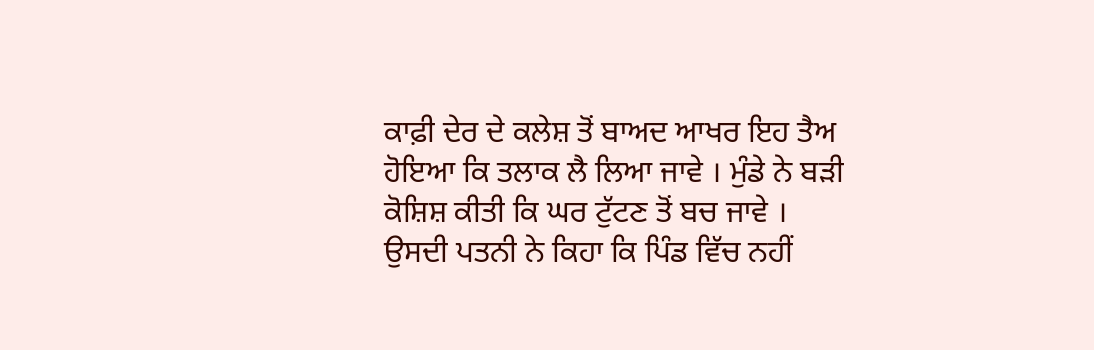ਕਾਫ਼ੀ ਦੇਰ ਦੇ ਕਲੇਸ਼ ਤੋਂ ਬਾਅਦ ਆਖਰ ਇਹ ਤੈਅ ਹੋਇਆ ਕਿ ਤਲਾਕ ਲੈ ਲਿਆ ਜਾਵੇ । ਮੁੰਡੇ ਨੇ ਬੜੀ ਕੋਸ਼ਿਸ਼ ਕੀਤੀ ਕਿ ਘਰ ਟੁੱਟਣ ਤੋਂ ਬਚ ਜਾਵੇ । ਉਸਦੀ ਪਤਨੀ ਨੇ ਕਿਹਾ ਕਿ ਪਿੰਡ ਵਿੱਚ ਨਹੀਂ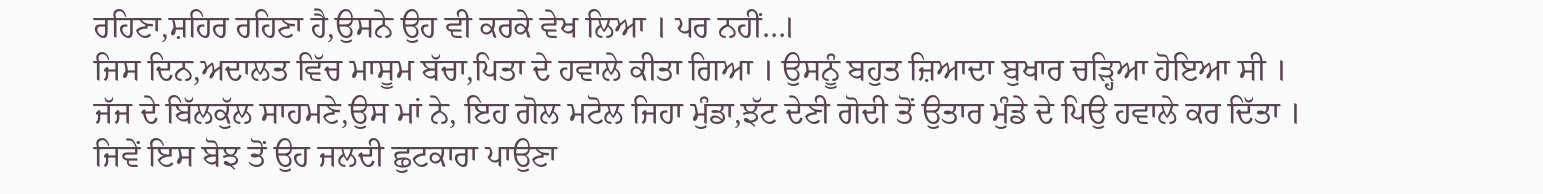ਰਹਿਣਾ,ਸ਼ਹਿਰ ਰਹਿਣਾ ਹੈ,ਉਸਨੇ ਉਹ ਵੀ ਕਰਕੇ ਵੇਖ ਲਿਆ । ਪਰ ਨਹੀਂ…।
ਜਿਸ ਦਿਨ,ਅਦਾਲਤ ਵਿੱਚ ਮਾਸੂਮ ਬੱਚਾ,ਪਿਤਾ ਦੇ ਹਵਾਲੇ ਕੀਤਾ ਗਿਆ । ਉਸਨੂੰ ਬਹੁਤ ਜ਼ਿਆਦਾ ਬੁਖਾਰ ਚੜ੍ਹਿਆ ਹੋਇਆ ਸੀ । ਜੱਜ ਦੇ ਬਿੱਲਕੁੱਲ ਸਾਹਮਣੇ,ਉਸ ਮਾਂ ਨੇ, ਇਹ ਗੋਲ ਮਟੋਲ ਜਿਹਾ ਮੁੰਡਾ,ਝੱਟ ਦੇਣੀ ਗੋਦੀ ਤੋਂ ਉਤਾਰ ਮੁੰਡੇ ਦੇ ਪਿਉ ਹਵਾਲੇ ਕਰ ਦਿੱਤਾ । ਜਿਵੇਂ ਇਸ ਬੋਝ ਤੋਂ ਉਹ ਜਲਦੀ ਛੁਟਕਾਰਾ ਪਾਉਣਾ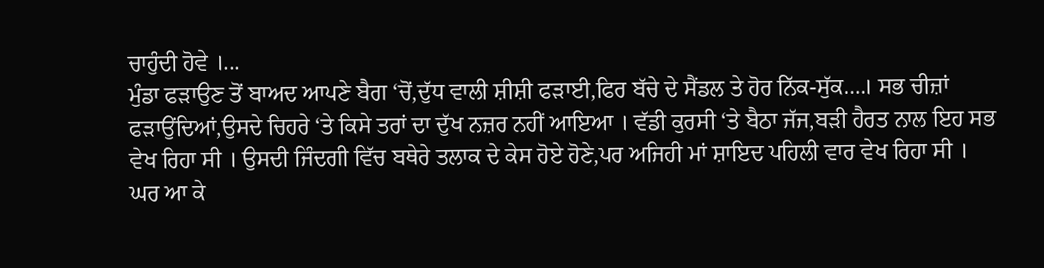ਚਾਹੁੰਦੀ ਹੋਵੇ ।...
ਮੁੰਡਾ ਫੜਾਉਣ ਤੋਂ ਬਾਅਦ ਆਪਣੇ ਬੈਗ ‘ਚੋਂ,ਦੁੱਧ ਵਾਲੀ ਸ਼ੀਸ਼ੀ ਫੜਾਈ,ਫਿਰ ਬੱਚੇ ਦੇ ਸੈਂਡਲ ਤੇ ਹੋਰ ਨਿੱਕ-ਸੁੱਕ….। ਸਭ ਚੀਜ਼ਾਂ ਫੜਾਉਂਦਿਆਂ,ਉਸਦੇ ਚਿਹਰੇ ‘ਤੇ ਕਿਸੇ ਤਰਾਂ ਦਾ ਦੁੱਖ ਨਜ਼ਰ ਨਹੀਂ ਆਇਆ । ਵੱਡੀ ਕੁਰਸੀ ‘ਤੇ ਬੈਠਾ ਜੱਜ,ਬੜੀ ਹੈਰਤ ਨਾਲ ਇਹ ਸਭ ਵੇਖ ਰਿਹਾ ਸੀ । ਉਸਦੀ ਜਿੰਦਗੀ ਵਿੱਚ ਬਥੇਰੇ ਤਲਾਕ ਦੇ ਕੇਸ ਹੋਏ ਹੋਣੇ,ਪਰ ਅਜਿਹੀ ਮਾਂ ਸ਼ਾਇਦ ਪਹਿਲੀ ਵਾਰ ਵੇਖ ਰਿਹਾ ਸੀ ।
ਘਰ ਆ ਕੇ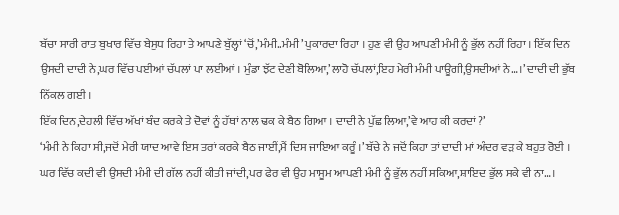ਬੱਚਾ ਸਾਰੀ ਰਾਤ ਬੁਖਾਰ ਵਿੱਚ ਬੇਸੁਧ ਰਿਹਾ ਤੇ ਆਪਣੇ ਬੁੱਲ੍ਹਾਂ ‘ਚੋਂ,’ਮੰਮੀ..ਮੰਮੀ’ ਪੁਕਾਰਦਾ ਰਿਹਾ । ਹੁਣ ਵੀ ਉਹ ਆਪਣੀ ਮੰਮੀ ਨੂੰ ਭੁੱਲ ਨਹੀਂ ਰਿਹਾ । ਇੱਕ ਦਿਨ ਉਸਦੀ ਦਾਦੀ ਨੇ,ਘਰ ਵਿੱਚ ਪਈਆਂ ਚੱਪਲਾਂ ਪਾ ਲਈਆਂ । ਮੁੰਡਾ ਝੱਟ ਦੇਣੀ ਬੋਲਿਆ,’ਲਾਹੋ ਚੱਪਲਾਂ,ਇਹ ਮੇਰੀ ਮੰਮੀ ਪਾਊਗੀ,ਉਸਦੀਆਂ ਨੇ…।’ ਦਾਦੀ ਦੀ ਭੁੱਬ ਨਿੱਕਲ ਗਈ ।
ਇੱਕ ਦਿਨ,ਦੇਹਲੀ ਵਿੱਚ ਅੱਖਾਂ ਬੰਦ ਕਰਕੇ ਤੇ ਦੋਵਾਂ ਨੂੰ ਹੱਥਾਂ ਨਾਲ ਢਕ ਕੇ ਬੈਠ ਗਿਆ । ਦਾਦੀ ਨੇ ਪੁੱਛ ਲਿਆ,’ਵੇ ਆਹ ਕੀ ਕਰਦਾਂ ?’
‘ਮੰਮੀ ਨੇ ਕਿਹਾ ਸੀ,ਜਦੋਂ ਮੇਰੀ ਯਾਦ ਆਵੇ ਇਸ ਤਰਾਂ ਕਰਕੇ ਬੈਠ ਜਾਈਂ,ਮੈਂ ਦਿਸ ਜਾਇਆ ਕਰੂੰ ।’ ਬੱਚੇ ਨੇ ਜਦੋਂ ਕਿਹਾ ਤਾਂ ਦਾਦੀ ਮਾਂ ਅੰਦਰ ਵੜ ਕੇ ਬਹੁਤ ਰੋਈ । ਘਰ ਵਿੱਚ ਕਦੀ ਵੀ ਉਸਦੀ ਮੰਮੀ ਦੀ ਗੱਲ ਨਹੀਂ ਕੀਤੀ ਜਾਂਦੀ,ਪਰ ਫੇਰ ਵੀ ਉਹ ਮਾਸੂਮ ਆਪਣੀ ਮੰਮੀ ਨੂੰ ਭੁੱਲ ਨਹੀਂ ਸਕਿਆ,ਸ਼ਾਇਦ ਭੁੱਲ ਸਕੇ ਵੀ ਨਾ…।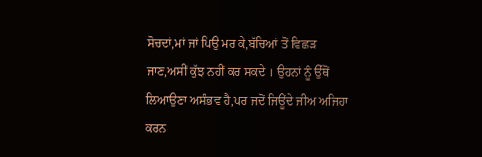ਸੋਚਦਾਂ,ਮਾਂ ਜਾਂ ਪਿਉ ਮਰ ਕੇ,ਬੱਚਿਆਂ ਤੋਂ ਵਿਛੜ ਜਾਣ,ਅਸੀਂ ਕੁੱਝ ਨਹੀਂ ਕਰ ਸਕਦੇ । ਉਹਨਾਂ ਨੂੰ ਉੱਥੋਂ ਲਿਆਉਣਾ ਅਸੰਭਵ ਹੈ,ਪਰ ਜਦੋਂ ਜਿਊਂਦੇ ਜੀਅ ਅਜਿਹਾ ਕਰਨ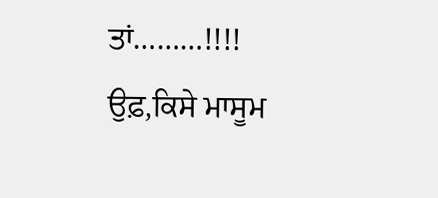ਤਾਂ………!!!! ਉਫ਼,ਕਿਸੇ ਮਾਸੂਮ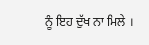ਨੂੰ ਇਹ ਦੁੱਖ ਨਾ ਮਿਲੇ ।